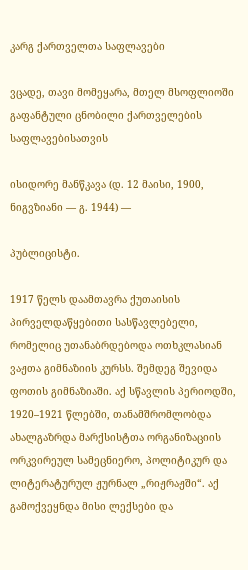კარგ ქართველთა საფლავები

ვცადე, თავი მომეყარა, მთელ მსოფლიოში გაფანტული ცნობილი ქართველების საფლავებისათვის

ისიდორე მანწკავა (დ. 12 მაისი, 1900, ნიგვზიანი — გ. 1944) —

პუბლიცისტი.

1917 წელს დაამთავრა ქუთაისის პირველდაწყებითი სასწავლებელი, რომელიც უთანაბრდებოდა ოთხკლასიან ვაჟთა გიმნაზიის კურსს. შემდეგ შევიდა ფოთის გიმნაზიაში. აქ სწავლის პერიოდში, 1920–1921 წლებში, თანამშრომლობდა ახალგაზრდა მარქსისტთა ორგანიზაციის ორკვირეულ სამეცნიერო, პოლიტიკურ და ლიტერატურულ ჟურნალ „რიჟრაჟში“. აქ გამოქვეყნდა მისი ლექსები და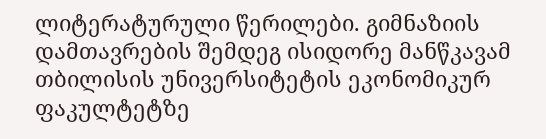ლიტერატურული წერილები. გიმნაზიის დამთავრების შემდეგ ისიდორე მანწკავამ თბილისის უნივერსიტეტის ეკონომიკურ ფაკულტეტზე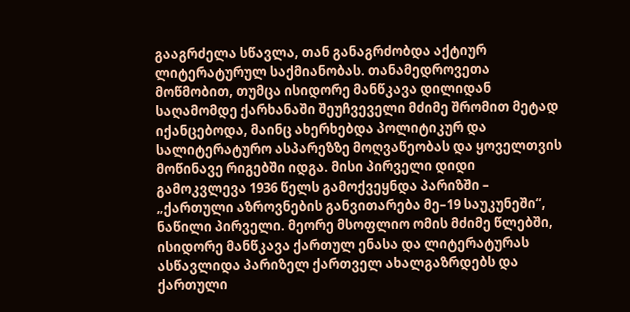გააგრძელა სწავლა, თან განაგრძობდა აქტიურ ლიტერატურულ საქმიანობას. თანამედროვეთა მოწმობით, თუმცა ისიდორე მანწკავა დილიდან საღამომდე ქარხანაში შეუჩვეველი მძიმე შრომით მეტად იქანცებოდა, მაინც ახერხებდა პოლიტიკურ და სალიტერატურო ასპარეზზე მოღვაწეობას და ყოველთვის მოწინავე რიგებში იდგა. მისი პირველი დიდი გამოკვლევა 1936 წელს გამოქვეყნდა პარიზში – „ქართული აზროვნების განვითარება მე–19 საუკუნეში“, ნაწილი პირველი. მეორე მსოფლიო ომის მძიმე წლებში, ისიდორე მანწკავა ქართულ ენასა და ლიტერატურას ასწავლიდა პარიზელ ქართველ ახალგაზრდებს და ქართული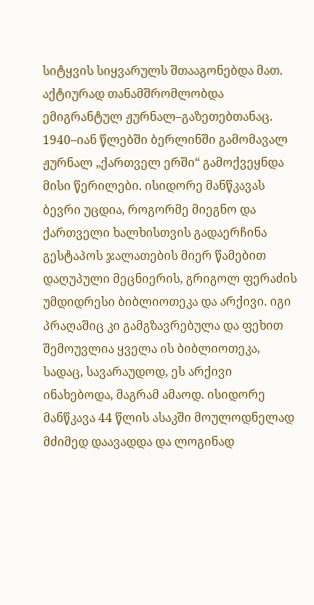სიტყვის სიყვარულს შთააგონებდა მათ. აქტიურად თანამშრომლობდა ემიგრანტულ ჟურნალ–გაზეთებთანაც. 1940–იან წლებში ბერლინში გამომავალ ჟურნალ „ქართველ ერში“ გამოქვეყნდა მისი წერილები. ისიდორე მანწკავას ბევრი უცდია, როგორმე მიეგნო და ქართველი ხალხისთვის გადაერჩინა გესტაპოს ჯალათების მიერ წამებით დაღუპული მეცნიერის, გრიგოლ ფერაძის უმდიდრესი ბიბლიოთეკა და არქივი. იგი პრაღაშიც კი გამგზავრებულა და ფეხით შემოუვლია ყველა ის ბიბლიოთეკა, სადაც, სავარაუდოდ, ეს არქივი ინახებოდა, მაგრამ ამაოდ. ისიდორე მანწკავა 44 წლის ასაკში მოულოდნელად მძიმედ დაავადდა და ლოგინად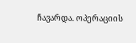ჩავარდა. ოპერაციის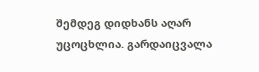შემდეგ დიდხანს აღარ უცოცხლია. გარდაიცვალა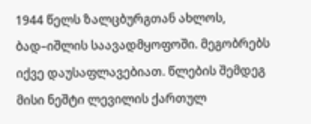1944 წელს ზალცბურგთან ახლოს, ბად–იშლის საავადმყოფოში. მეგობრებს იქვე დაუსაფლავებიათ. წლების შემდეგ მისი ნეშტი ლევილის ქართულ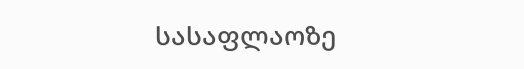სასაფლაოზე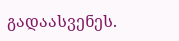გადაასვენეს.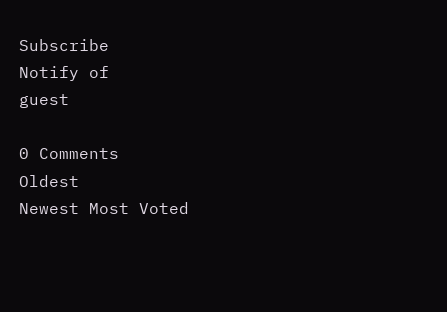Subscribe
Notify of
guest

0 Comments
Oldest
Newest Most Voted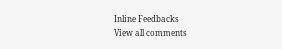Inline Feedbacks
View all comments